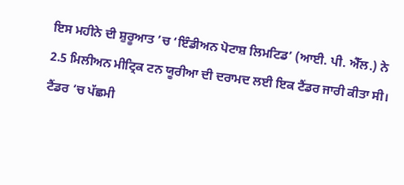ਇਸ ਮਹੀਨੇ ਦੀ ਸ਼ੁਰੂਆਤ ’ਚ ‘ਇੰਡੀਅਨ ਪੋਟਾਸ਼ ਲਿਮਟਿਡ’ (ਆਈ. ਪੀ. ਐੱਲ.) ਨੇ 2.5 ਮਿਲੀਅਨ ਮੀਟ੍ਰਿਕ ਟਨ ਯੂਰੀਆ ਦੀ ਦਰਾਮਦ ਲਈ ਇਕ ਟੈਂਡਰ ਜਾਰੀ ਕੀਤਾ ਸੀ। ਟੈਂਡਰ ’ਚ ਪੱਛਮੀ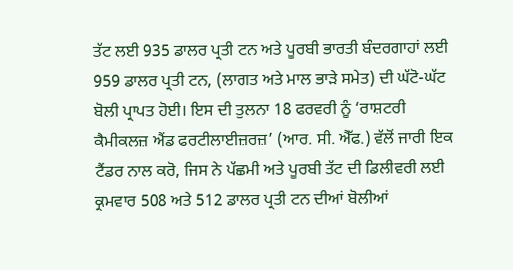ਤੱਟ ਲਈ 935 ਡਾਲਰ ਪ੍ਰਤੀ ਟਨ ਅਤੇ ਪੂਰਬੀ ਭਾਰਤੀ ਬੰਦਰਗਾਹਾਂ ਲਈ 959 ਡਾਲਰ ਪ੍ਰਤੀ ਟਨ, (ਲਾਗਤ ਅਤੇ ਮਾਲ ਭਾੜੇ ਸਮੇਤ) ਦੀ ਘੱਟੋ-ਘੱਟ ਬੋਲੀ ਪ੍ਰਾਪਤ ਹੋਈ। ਇਸ ਦੀ ਤੁਲਨਾ 18 ਫਰਵਰੀ ਨੂੰ ‘ਰਾਸ਼ਟਰੀ ਕੈਮੀਕਲਜ਼ ਐਂਡ ਫਰਟੀਲਾਈਜ਼ਰਜ਼’ (ਆਰ. ਸੀ. ਐੱਫ.) ਵੱਲੋਂ ਜਾਰੀ ਇਕ ਟੈਂਡਰ ਨਾਲ ਕਰੋ, ਜਿਸ ਨੇ ਪੱਛਮੀ ਅਤੇ ਪੂਰਬੀ ਤੱਟ ਦੀ ਡਿਲੀਵਰੀ ਲਈ ਕ੍ਰਮਵਾਰ 508 ਅਤੇ 512 ਡਾਲਰ ਪ੍ਰਤੀ ਟਨ ਦੀਆਂ ਬੋਲੀਆਂ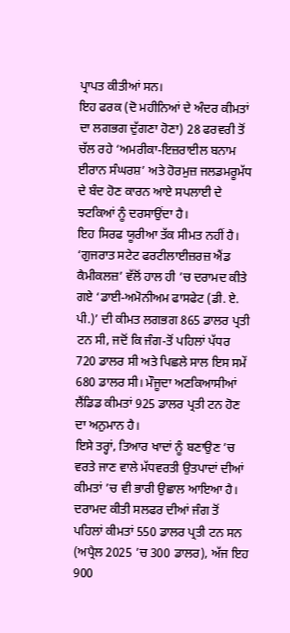ਪ੍ਰਾਪਤ ਕੀਤੀਆਂ ਸਨ।
ਇਹ ਫਰਕ (ਦੋ ਮਹੀਨਿਆਂ ਦੇ ਅੰਦਰ ਕੀਮਤਾਂ ਦਾ ਲਗਭਗ ਦੁੱਗਣਾ ਹੋਣਾ) 28 ਫਰਵਰੀ ਤੋਂ ਚੱਲ ਰਹੇ ‘ਅਮਰੀਕਾ-ਇਜ਼ਰਾਈਲ ਬਨਾਮ ਈਰਾਨ ਸੰਘਰਸ਼’ ਅਤੇ ਹੋਰਮੁਜ਼ ਜਲਡਮਰੂਮੱਧ ਦੇ ਬੰਦ ਹੋਣ ਕਾਰਨ ਆਏ ਸਪਲਾਈ ਦੇ ਝਟਕਿਆਂ ਨੂੰ ਦਰਸਾਉਂਦਾ ਹੈ।
ਇਹ ਸਿਰਫ ਯੂਰੀਆ ਤੱਕ ਸੀਮਤ ਨਹੀਂ ਹੈ। ‘ਗੁਜਰਾਤ ਸਟੇਟ ਫਰਟੀਲਾਈਜ਼ਰਜ਼ ਐਂਡ ਕੈਮੀਕਲਜ਼’ ਵੱਲੋਂ ਹਾਲ ਹੀ ’ਚ ਦਰਾਮਦ ਕੀਤੇ ਗਏ ‘ਡਾਈ-ਅਮੋਨੀਅਮ ਫਾਸਫੇਟ (ਡੀ. ਏ. ਪੀ.)’ ਦੀ ਕੀਮਤ ਲਗਭਗ 865 ਡਾਲਰ ਪ੍ਰਤੀ ਟਨ ਸੀ, ਜਦੋਂ ਕਿ ਜੰਗ-ਤੋਂ ਪਹਿਲਾਂ ਪੱਧਰ 720 ਡਾਲਰ ਸੀ ਅਤੇ ਪਿਛਲੇ ਸਾਲ ਇਸ ਸਮੇਂ 680 ਡਾਲਰ ਸੀ। ਮੌਜੂਦਾ ਅਣਕਿਆਸੀਆਂ ਲੈਂਡਿਡ ਕੀਮਤਾਂ 925 ਡਾਲਰ ਪ੍ਰਤੀ ਟਨ ਹੋਣ ਦਾ ਅਨੁਮਾਨ ਹੈ।
ਇਸੇ ਤਰ੍ਹਾਂ, ਤਿਆਰ ਖਾਦਾਂ ਨੂੰ ਬਣਾਉਣ ’ਚ ਵਰਤੇ ਜਾਣ ਵਾਲੇ ਮੱਧਵਰਤੀ ਉਤਪਾਦਾਂ ਦੀਆਂ ਕੀਮਤਾਂ ’ਚ ਵੀ ਭਾਰੀ ਉਛਾਲ ਆਇਆ ਹੈ। ਦਰਾਮਦ ਕੀਤੀ ਸਲਫਰ ਦੀਆਂ ਜੰਗ ਤੋਂ ਪਹਿਲਾਂ ਕੀਮਤਾਂ 550 ਡਾਲਰ ਪ੍ਰਤੀ ਟਨ ਸਨ (ਅਪ੍ਰੈਲ 2025 ’ਚ 300 ਡਾਲਰ), ਅੱਜ ਇਹ 900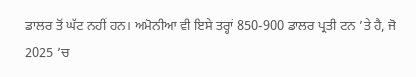ਡਾਲਰ ਤੋਂ ਘੱਟ ਨਹੀਂ ਹਨ। ਅਮੋਨੀਆ ਵੀ ਇਸੇ ਤਰ੍ਹਾਂ 850-900 ਡਾਲਰ ਪ੍ਰਤੀ ਟਨ ’ਤੇ ਹੈ, ਜੋ 2025 ’ਚ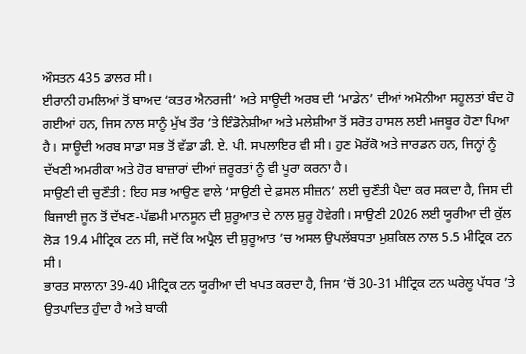ਔਸਤਨ 435 ਡਾਲਰ ਸੀ।
ਈਰਾਨੀ ਹਮਲਿਆਂ ਤੋਂ ਬਾਅਦ ‘ਕਤਰ ਐਨਰਜੀ’ ਅਤੇ ਸਾਊਦੀ ਅਰਬ ਦੀ ‘ਮਾਡੇਨ’ ਦੀਆਂ ਅਮੋਨੀਆ ਸਹੂਲਤਾਂ ਬੰਦ ਹੋ ਗਈਆਂ ਹਨ, ਜਿਸ ਨਾਲ ਸਾਨੂੰ ਮੁੱਖ ਤੌਰ ’ਤੇ ਇੰਡੋਨੇਸ਼ੀਆ ਅਤੇ ਮਲੇਸ਼ੀਆ ਤੋਂ ਸਰੋਤ ਹਾਸਲ ਲਈ ਮਜਬੂਰ ਹੋਣਾ ਪਿਆ ਹੈ। ਸਾਊਦੀ ਅਰਬ ਸਾਡਾ ਸਭ ਤੋਂ ਵੱਡਾ ਡੀ. ਏ. ਪੀ. ਸਪਲਾਇਰ ਵੀ ਸੀ। ਹੁਣ ਮੋਰੱਕੋ ਅਤੇ ਜਾਰਡਨ ਹਨ, ਜਿਨ੍ਹਾਂ ਨੂੰ ਦੱਖਣੀ ਅਮਰੀਕਾ ਅਤੇ ਹੋਰ ਬਾਜ਼ਾਰਾਂ ਦੀਆਂ ਜ਼ਰੂਰਤਾਂ ਨੂੰ ਵੀ ਪੂਰਾ ਕਰਨਾ ਹੈ।
ਸਾਉਣੀ ਦੀ ਚੁਣੌਤੀ : ਇਹ ਸਭ ਆਉਣ ਵਾਲੇ ‘ਸਾਉਣੀ ਦੇ ਫ਼ਸਲ ਸੀਜ਼ਨ’ ਲਈ ਚੁਣੌਤੀ ਪੈਦਾ ਕਰ ਸਕਦਾ ਹੈ, ਜਿਸ ਦੀ ਬਿਜਾਈ ਜੂਨ ਤੋਂ ਦੱਖਣ-ਪੱਛਮੀ ਮਾਨਸੂਨ ਦੀ ਸ਼ੁਰੂਆਤ ਦੇ ਨਾਲ ਸ਼ੁਰੂ ਹੋਵੇਗੀ। ਸਾਉਣੀ 2026 ਲਈ ਯੂਰੀਆ ਦੀ ਕੁੱਲ ਲੋੜ 19.4 ਮੀਟ੍ਰਿਕ ਟਨ ਸੀ, ਜਦੋਂ ਕਿ ਅਪ੍ਰੈਲ ਦੀ ਸ਼ੁਰੂਆਤ ’ਚ ਅਸਲ ਉਪਲੱਬਧਤਾ ਮੁਸ਼ਕਿਲ ਨਾਲ 5.5 ਮੀਟ੍ਰਿਕ ਟਨ ਸੀ।
ਭਾਰਤ ਸਾਲਾਨਾ 39-40 ਮੀਟ੍ਰਿਕ ਟਨ ਯੂਰੀਆ ਦੀ ਖਪਤ ਕਰਦਾ ਹੈ, ਜਿਸ ’ਚੋਂ 30-31 ਮੀਟ੍ਰਿਕ ਟਨ ਘਰੇਲੂ ਪੱਧਰ ’ਤੇ ਉਤਪਾਦਿਤ ਹੁੰਦਾ ਹੈ ਅਤੇ ਬਾਕੀ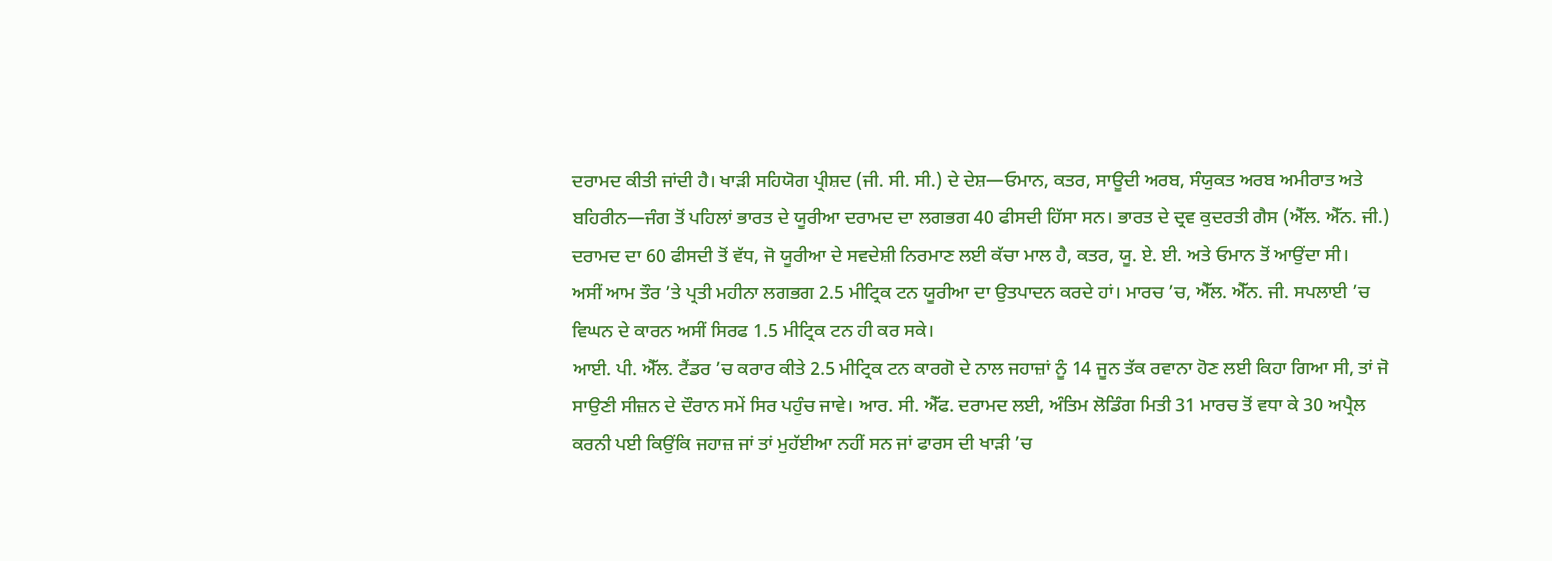ਦਰਾਮਦ ਕੀਤੀ ਜਾਂਦੀ ਹੈ। ਖਾੜੀ ਸਹਿਯੋਗ ਪ੍ਰੀਸ਼ਦ (ਜੀ. ਸੀ. ਸੀ.) ਦੇ ਦੇਸ਼—ਓਮਾਨ, ਕਤਰ, ਸਾਊਦੀ ਅਰਬ, ਸੰਯੁਕਤ ਅਰਬ ਅਮੀਰਾਤ ਅਤੇ ਬਹਿਰੀਨ—ਜੰਗ ਤੋਂ ਪਹਿਲਾਂ ਭਾਰਤ ਦੇ ਯੂਰੀਆ ਦਰਾਮਦ ਦਾ ਲਗਭਗ 40 ਫੀਸਦੀ ਹਿੱਸਾ ਸਨ। ਭਾਰਤ ਦੇ ਦ੍ਰਵ ਕੁਦਰਤੀ ਗੈਸ (ਐੱਲ. ਐੱਨ. ਜੀ.) ਦਰਾਮਦ ਦਾ 60 ਫੀਸਦੀ ਤੋਂ ਵੱਧ, ਜੋ ਯੂਰੀਆ ਦੇ ਸਵਦੇਸ਼ੀ ਨਿਰਮਾਣ ਲਈ ਕੱਚਾ ਮਾਲ ਹੈ, ਕਤਰ, ਯੂ. ਏ. ਈ. ਅਤੇ ਓਮਾਨ ਤੋਂ ਆਉਂਦਾ ਸੀ।
ਅਸੀਂ ਆਮ ਤੌਰ ’ਤੇ ਪ੍ਰਤੀ ਮਹੀਨਾ ਲਗਭਗ 2.5 ਮੀਟ੍ਰਿਕ ਟਨ ਯੂਰੀਆ ਦਾ ਉਤਪਾਦਨ ਕਰਦੇ ਹਾਂ। ਮਾਰਚ ’ਚ, ਐੱਲ. ਐੱਨ. ਜੀ. ਸਪਲਾਈ ’ਚ ਵਿਘਨ ਦੇ ਕਾਰਨ ਅਸੀਂ ਸਿਰਫ 1.5 ਮੀਟ੍ਰਿਕ ਟਨ ਹੀ ਕਰ ਸਕੇ।
ਆਈ. ਪੀ. ਐੱਲ. ਟੈਂਡਰ ’ਚ ਕਰਾਰ ਕੀਤੇ 2.5 ਮੀਟ੍ਰਿਕ ਟਨ ਕਾਰਗੋ ਦੇ ਨਾਲ ਜਹਾਜ਼ਾਂ ਨੂੰ 14 ਜੂਨ ਤੱਕ ਰਵਾਨਾ ਹੋਣ ਲਈ ਕਿਹਾ ਗਿਆ ਸੀ, ਤਾਂ ਜੋ ਸਾਉਣੀ ਸੀਜ਼ਨ ਦੇ ਦੌਰਾਨ ਸਮੇਂ ਸਿਰ ਪਹੁੰਚ ਜਾਵੇ। ਆਰ. ਸੀ. ਐੱਫ. ਦਰਾਮਦ ਲਈ, ਅੰਤਿਮ ਲੋਡਿੰਗ ਮਿਤੀ 31 ਮਾਰਚ ਤੋਂ ਵਧਾ ਕੇ 30 ਅਪ੍ਰੈਲ ਕਰਨੀ ਪਈ ਕਿਉਂਕਿ ਜਹਾਜ਼ ਜਾਂ ਤਾਂ ਮੁਹੱਈਆ ਨਹੀਂ ਸਨ ਜਾਂ ਫਾਰਸ ਦੀ ਖਾੜੀ ’ਚ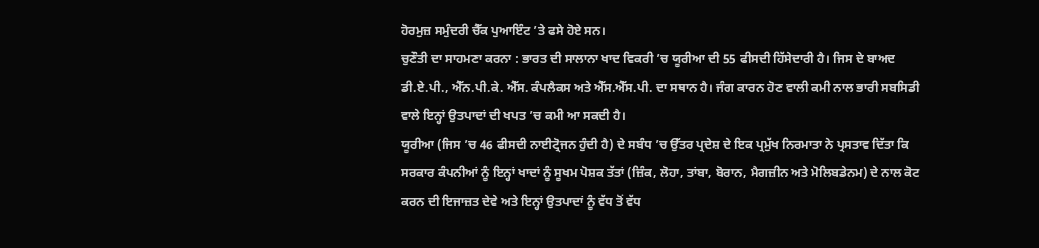ਹੋਰਮੁਜ਼ ਸਮੁੰਦਰੀ ਚੈੱਕ ਪੁਆਇੰਟ ’ਤੇ ਫਸੇ ਹੋਏ ਸਨ।
ਚੁਣੌਤੀ ਦਾ ਸਾਹਮਣਾ ਕਰਨਾ : ਭਾਰਤ ਦੀ ਸਾਲਾਨਾ ਖਾਦ ਵਿਕਰੀ ’ਚ ਯੂਰੀਆ ਦੀ 55 ਫੀਸਦੀ ਹਿੱਸੇਦਾਰੀ ਹੈ। ਜਿਸ ਦੇ ਬਾਅਦ ਡੀ.ਏ.ਪੀ., ਐੱਨ.ਪੀ.ਕੇ. ਐੱਸ. ਕੰਪਲੈਕਸ ਅਤੇ ਐੱਸ.ਐੱਸ.ਪੀ. ਦਾ ਸਥਾਨ ਹੈ। ਜੰਗ ਕਾਰਨ ਹੋਣ ਵਾਲੀ ਕਮੀ ਨਾਲ ਭਾਰੀ ਸਬਸਿਡੀ ਵਾਲੇ ਇਨ੍ਹਾਂ ਉਤਪਾਦਾਂ ਦੀ ਖਪਤ ’ਚ ਕਮੀ ਆ ਸਕਦੀ ਹੈ।
ਯੂਰੀਆ (ਜਿਸ ’ਚ 46 ਫੀਸਦੀ ਨਾਈਟ੍ਰੋਜਨ ਹੁੰਦੀ ਹੈ) ਦੇ ਸਬੰਧ ’ਚ ਉੱਤਰ ਪ੍ਰਦੇਸ਼ ਦੇ ਇਕ ਪ੍ਰਮੁੱਖ ਨਿਰਮਾਤਾ ਨੇ ਪ੍ਰਸਤਾਵ ਦਿੱਤਾ ਕਿ ਸਰਕਾਰ ਕੰਪਨੀਆਂ ਨੂੰ ਇਨ੍ਹਾਂ ਖਾਦਾਂ ਨੂੰ ਸੂਖਮ ਪੋਸ਼ਕ ਤੱਤਾਂ (ਜ਼ਿੰਕ, ਲੋਹਾ, ਤਾਂਬਾ, ਬੋਰਾਨ, ਮੈਗਜ਼ੀਨ ਅਤੇ ਮੋਲਿਬਡੇਨਮ) ਦੇ ਨਾਲ ਕੋਟ ਕਰਨ ਦੀ ਇਜਾਜ਼ਤ ਦੇਵੇ ਅਤੇ ਇਨ੍ਹਾਂ ਉਤਪਾਦਾਂ ਨੂੰ ਵੱਧ ਤੋਂ ਵੱਧ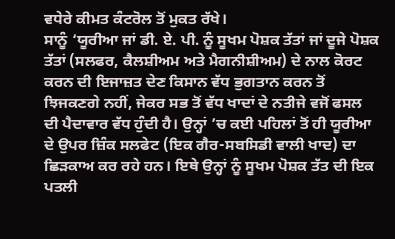ਵਧੇਰੇ ਕੀਮਤ ਕੰਟਰੋਲ ਤੋਂ ਮੁਕਤ ਰੱਖੇ।
ਸਾਨੂੰ ‘ਯੂਰੀਆ ਜਾਂ ਡੀ. ਏ. ਪੀ. ਨੂੰ ਸੂਖਮ ਪੋਸ਼ਕ ਤੱਤਾਂ ਜਾਂ ਦੂਜੇ ਪੋਸ਼ਕ ਤੱਤਾਂ (ਸਲਫਰ, ਕੈਲਸ਼ੀਅਮ ਅਤੇ ਮੈਗਨੀਸ਼ੀਅਮ) ਦੇ ਨਾਲ ਕੋਰਟ ਕਰਨ ਦੀ ਇਜਾਜ਼ਤ ਦੇਣ ਕਿਸਾਨ ਵੱਧ ਭੁਗਤਾਨ ਕਰਨ ਤੋਂ ਝਿਜਕਣਗੇ ਨਹੀਂ, ਜੇਕਰ ਸਭ ਤੋਂ ਵੱਧ ਖਾਦਾਂ ਦੇ ਨਤੀਜੇ ਵਜੋਂ ਫਸਲ ਦੀ ਪੈਦਾਵਾਰ ਵੱਧ ਹੁੰਦੀ ਹੈ। ਉਨ੍ਹਾਂ ’ਚ ਕਈ ਪਹਿਲਾਂ ਤੋਂ ਹੀ ਯੂਰੀਆ ਦੇ ਉਪਰ ਜ਼ਿੰਕ ਸਲਫੇਟ (ਇਕ ਗੈਰ-ਸਬਸਿਡੀ ਵਾਲੀ ਖਾਦ) ਦਾ ਛਿੜਕਾਅ ਕਰ ਰਹੇ ਹਨ। ਇਥੇ ਉਨ੍ਹਾਂ ਨੂੰ ਸੂਖਮ ਪੋਸ਼ਕ ਤੱਤ ਦੀ ਇਕ ਪਤਲੀ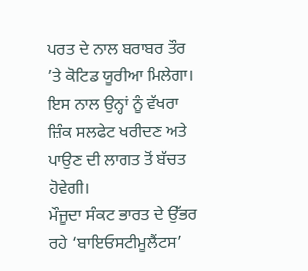ਪਰਤ ਦੇ ਨਾਲ ਬਰਾਬਰ ਤੌਰ ’ਤੇ ਕੋਟਿਡ ਯੂਰੀਆ ਮਿਲੇਗਾ। ਇਸ ਨਾਲ ਉਨ੍ਹਾਂ ਨੂੰ ਵੱਖਰਾ ਜ਼ਿੰਕ ਸਲਫੇਟ ਖਰੀਦਣ ਅਤੇ ਪਾਉਣ ਦੀ ਲਾਗਤ ਤੋਂ ਬੱਚਤ ਹੋਵੇਗੀ।
ਮੌਜੂਦਾ ਸੰਕਟ ਭਾਰਤ ਦੇ ਉੱਭਰ ਰਹੇ ‘ਬਾਇਓਸਟੀਮੂਲੈਂਟਸ’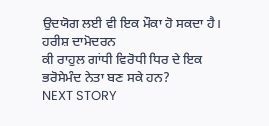ਉਦਯੋਗ ਲਈ ਵੀ ਇਕ ਮੌਕਾ ਹੋ ਸਕਦਾ ਹੈ।
ਹਰੀਸ਼ ਦਾਮੋਦਰਨ
ਕੀ ਰਾਹੁਲ ਗਾਂਧੀ ਵਿਰੋਧੀ ਧਿਰ ਦੇ ਇਕ ਭਰੋਸੇਮੰਦ ਨੇਤਾ ਬਣ ਸਕੇ ਹਨ?
NEXT STORY